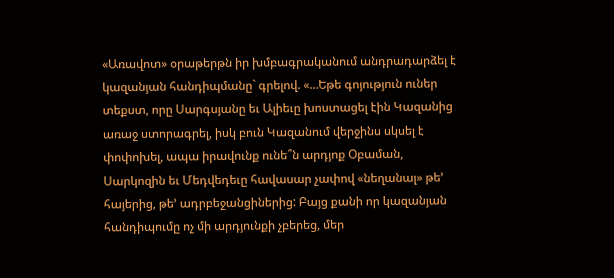«Առավոտ» օրաթերթն իր խմբագրականում անդրադարձել է կազանյան հանդիպմանը` գրելով. «…Եթե գոյություն ուներ տեքստ, որը Սարգսյանը եւ Ալիեւը խոստացել էին Կազանից առաջ ստորագրել, իսկ բուն Կազանում վերջինս սկսել է փոփոխել, ապա իրավունք ունե՞ն արդյոք Օբաման, Սարկոզին եւ Մեդվեդեւը հավասար չափով «նեղանալ» թե’ հայերից, թե’ ադրբեջանցիներից: Բայց քանի որ կազանյան հանդիպումը ոչ մի արդյունքի չբերեց, մեր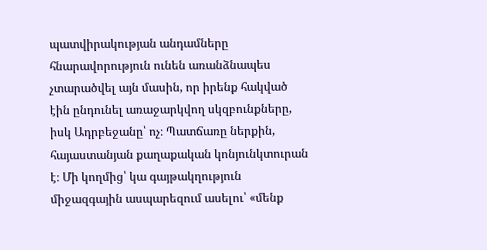պատվիրակության անդամները հնարավորություն ունեն առանձնապես չտարածվել այն մասին, որ իրենք հակված էին ընդունել առաջարկվող սկզբունքները, իսկ Ադրբեջանը՝ ոչ։ Պատճառը ներքին, հայաստանյան քաղաքական կոնյունկտուրան է։ Մի կողմից՝ կա գայթակղություն միջազգային ասպարեզում ասելու՝ «մենք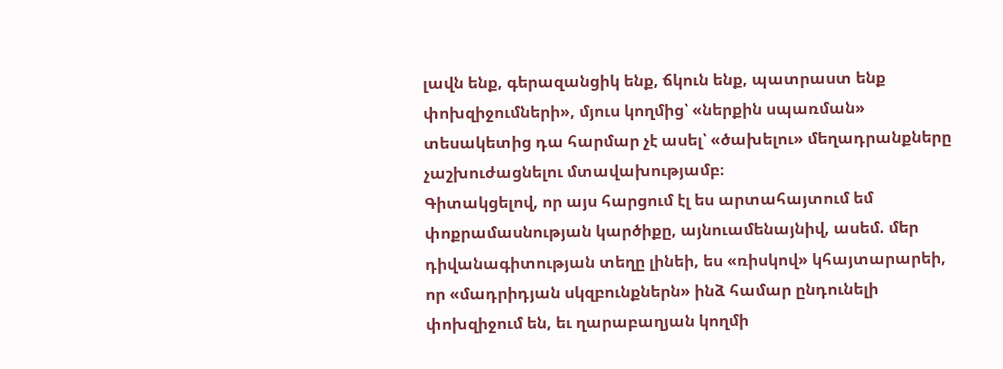լավն ենք, գերազանցիկ ենք, ճկուն ենք, պատրաստ ենք փոխզիջումների», մյուս կողմից՝ «ներքին սպառման» տեսակետից դա հարմար չէ ասել՝ «ծախելու» մեղադրանքները չաշխուժացնելու մտավախությամբ։
Գիտակցելով, որ այս հարցում էլ ես արտահայտում եմ փոքրամասնության կարծիքը, այնուամենայնիվ, ասեմ. մեր դիվանագիտության տեղը լինեի, ես «ռիսկով» կհայտարարեի, որ «մադրիդյան սկզբունքներն» ինձ համար ընդունելի փոխզիջում են, եւ ղարաբաղյան կողմի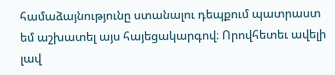համաձայնությունը ստանալու դեպքում պատրաստ եմ աշխատել այս հայեցակարգով։ Որովհետեւ ավելի լավ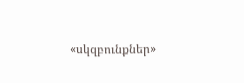«սկզբունքներ»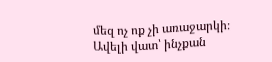մեզ ոչ ոք չի առաջարկի։ Ավելի վատ՝ ինչքան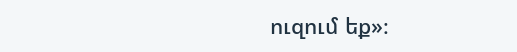ուզում եք»։